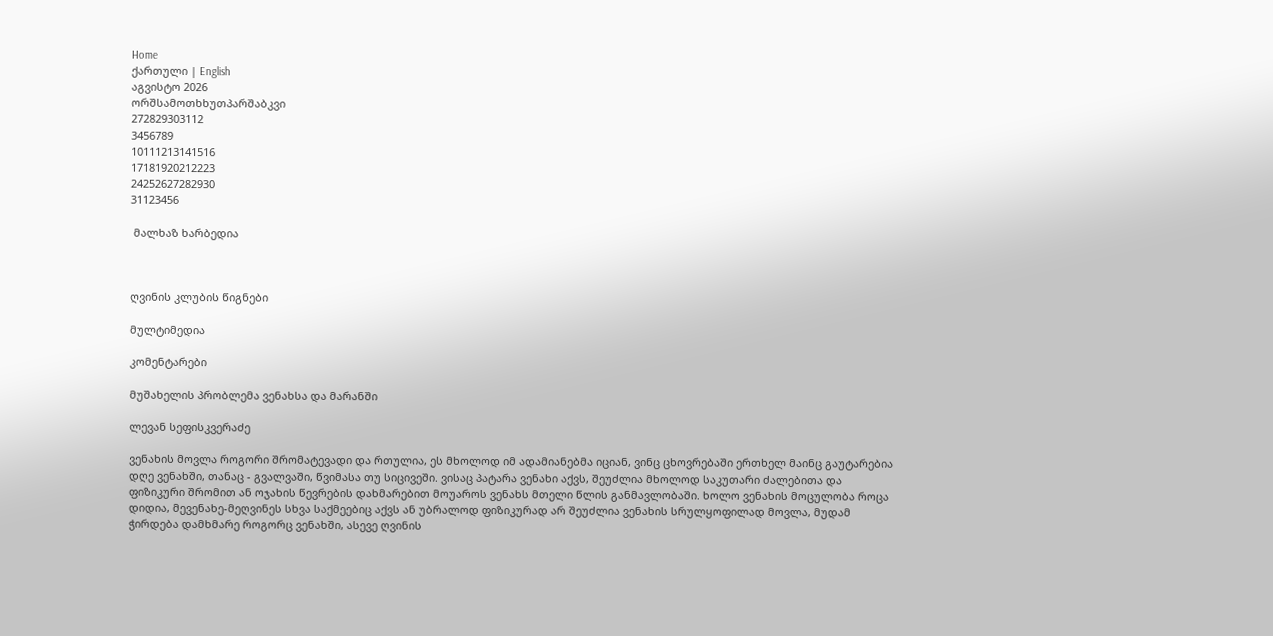Home
ქართული | English
აგვისტო 2026
ორშსამოთხხუთპარშაბკვი
272829303112
3456789
10111213141516
17181920212223
24252627282930
31123456

 მალხაზ ხარბედია



ღვინის კლუბის წიგნები

მულტიმედია

კომენტარები

მუშახელის პრობლემა ვენახსა და მარანში

ლევან სეფისკვერაძე

ვენახის მოვლა როგორი შრომატევადი და რთულია, ეს მხოლოდ იმ ადამიანებმა იციან, ვინც ცხოვრებაში ერთხელ მაინც გაუტარებია დღე ვენახში, თანაც - გვალვაში, წვიმასა თუ სიცივეში. ვისაც პატარა ვენახი აქვს, შეუძლია მხოლოდ საკუთარი ძალებითა და ფიზიკური შრომით ან ოჯახის წევრების დახმარებით მოუაროს ვენახს მთელი წლის განმავლობაში. ხოლო ვენახის მოცულობა როცა დიდია, მევენახე-მეღვინეს სხვა საქმეებიც აქვს ან უბრალოდ ფიზიკურად არ შეუძლია ვენახის სრულყოფილად მოვლა, მუდამ ჭირდება დამხმარე როგორც ვენახში, ასევე ღვინის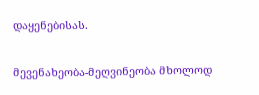დაყენებისას.

მევენახეობა-მეღვინეობა მხოლოდ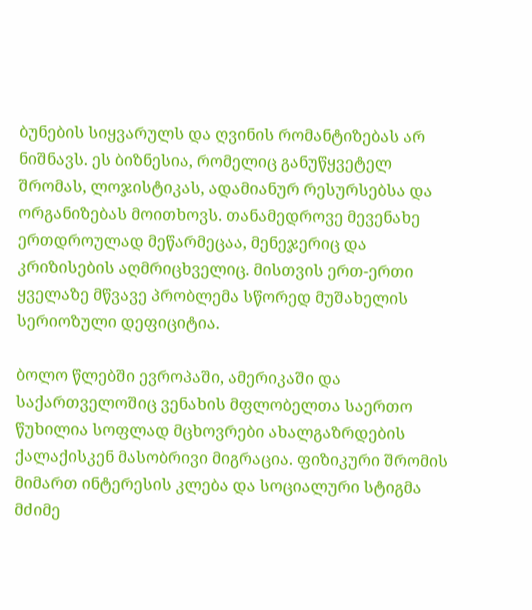ბუნების სიყვარულს და ღვინის რომანტიზებას არ ნიშნავს. ეს ბიზნესია, რომელიც განუწყვეტელ შრომას, ლოჯისტიკას, ადამიანურ რესურსებსა და ორგანიზებას მოითხოვს. თანამედროვე მევენახე ერთდროულად მეწარმეცაა, მენეჯერიც და კრიზისების აღმრიცხველიც. მისთვის ერთ-ერთი ყველაზე მწვავე პრობლემა სწორედ მუშახელის სერიოზული დეფიციტია.

ბოლო წლებში ევროპაში, ამერიკაში და საქართველოშიც ვენახის მფლობელთა საერთო წუხილია სოფლად მცხოვრები ახალგაზრდების ქალაქისკენ მასობრივი მიგრაცია. ფიზიკური შრომის მიმართ ინტერესის კლება და სოციალური სტიგმა მძიმე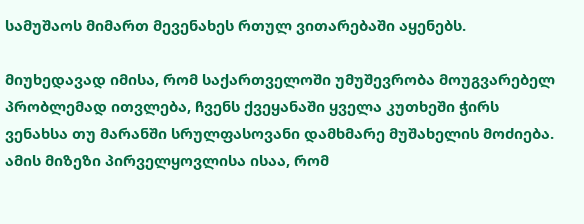სამუშაოს მიმართ მევენახეს რთულ ვითარებაში აყენებს.

მიუხედავად იმისა, რომ საქართველოში უმუშევრობა მოუგვარებელ პრობლემად ითვლება, ჩვენს ქვეყანაში ყველა კუთხეში ჭირს ვენახსა თუ მარანში სრულფასოვანი დამხმარე მუშახელის მოძიება. ამის მიზეზი პირველყოვლისა ისაა, რომ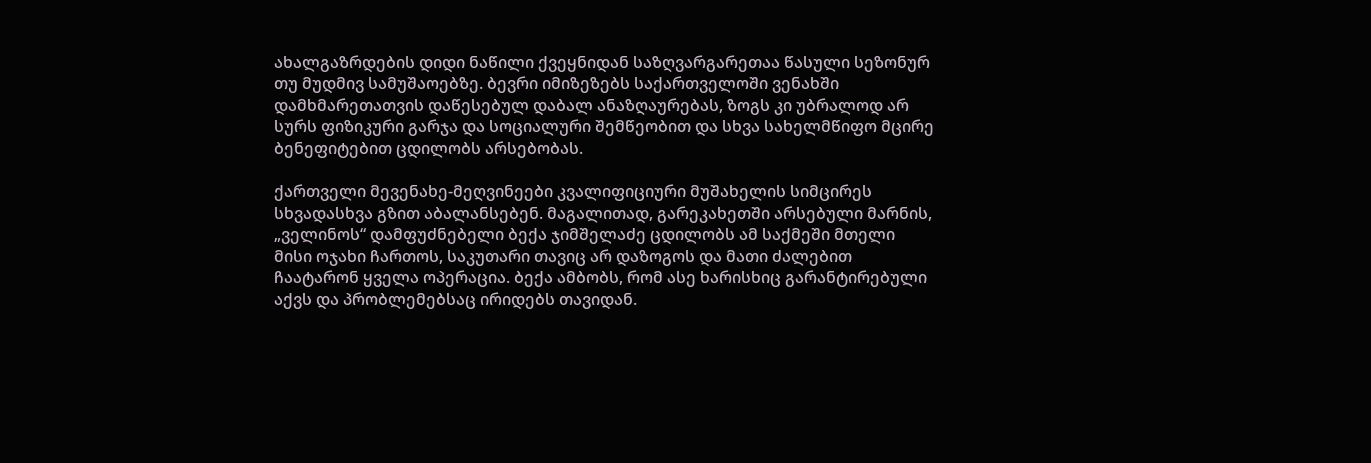ახალგაზრდების დიდი ნაწილი ქვეყნიდან საზღვარგარეთაა წასული სეზონურ თუ მუდმივ სამუშაოებზე. ბევრი იმიზეზებს საქართველოში ვენახში დამხმარეთათვის დაწესებულ დაბალ ანაზღაურებას, ზოგს კი უბრალოდ არ სურს ფიზიკური გარჯა და სოციალური შემწეობით და სხვა სახელმწიფო მცირე ბენეფიტებით ცდილობს არსებობას.

ქართველი მევენახე-მეღვინეები კვალიფიციური მუშახელის სიმცირეს სხვადასხვა გზით აბალანსებენ. მაგალითად, გარეკახეთში არსებული მარნის, „ველინოს“ დამფუძნებელი ბექა ჯიმშელაძე ცდილობს ამ საქმეში მთელი მისი ოჯახი ჩართოს, საკუთარი თავიც არ დაზოგოს და მათი ძალებით ჩაატარონ ყველა ოპერაცია. ბექა ამბობს, რომ ასე ხარისხიც გარანტირებული აქვს და პრობლემებსაც ირიდებს თავიდან.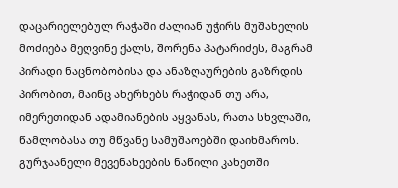დაცარიელებულ რაჭაში ძალიან უჭირს მუშახელის მოძიება მეღვინე ქალს, შორენა პატარიძეს, მაგრამ პირადი ნაცნობობისა და ანაზღაურების გაზრდის პირობით, მაინც ახერხებს რაჭიდან თუ არა, იმერეთიდან ადამიანების აყვანას, რათა სხვლაში, წამლობასა თუ მწვანე სამუშაოებში დაიხმაროს. გურჯაანელი მევენახეების ნაწილი კახეთში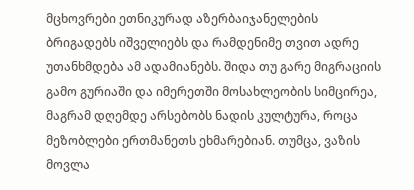მცხოვრები ეთნიკურად აზერბაიჯანელების ბრიგადებს იშველიებს და რამდენიმე თვით ადრე უთანხმდება ამ ადამიანებს. შიდა თუ გარე მიგრაციის გამო გურიაში და იმერეთში მოსახლეობის სიმცირეა, მაგრამ დღემდე არსებობს ნადის კულტურა, როცა მეზობლები ერთმანეთს ეხმარებიან. თუმცა, ვაზის მოვლა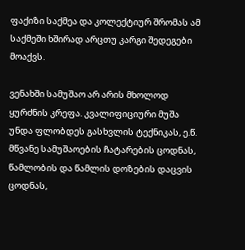ფაქიზი საქმეა და კოლექტიურ შრომას ამ საქმეში ხშირად არცთუ კარგი შედეგები მოაქვს.

ვენახში სამუშაო არ არის მხოლოდ ყურძნის კრეფა. კვალიფიციური მუშა უნდა ფლობდეს გასხვლის ტექნიკას, ე.წ. მწვანე სამუშაოების ჩატარების ცოდნას, წამლობის და წამლის დოზების დაცვის ცოდნას,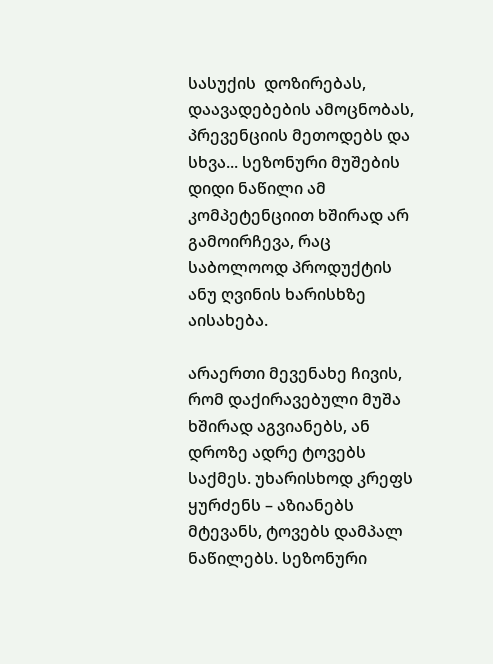სასუქის  დოზირებას, დაავადებების ამოცნობას, პრევენციის მეთოდებს და სხვა... სეზონური მუშების დიდი ნაწილი ამ კომპეტენციით ხშირად არ გამოირჩევა, რაც საბოლოოდ პროდუქტის ანუ ღვინის ხარისხზე აისახება.

არაერთი მევენახე ჩივის, რომ დაქირავებული მუშა ხშირად აგვიანებს, ან დროზე ადრე ტოვებს საქმეს. უხარისხოდ კრეფს ყურძენს – აზიანებს მტევანს, ტოვებს დამპალ ნაწილებს. სეზონური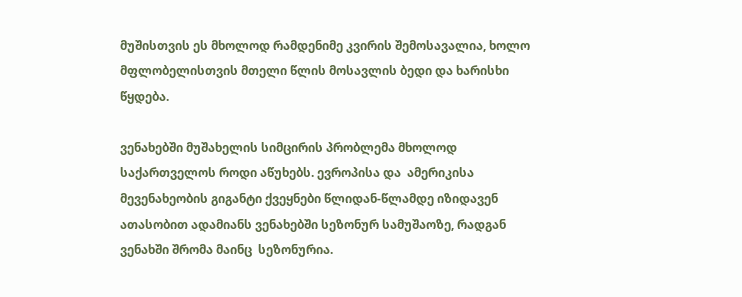მუშისთვის ეს მხოლოდ რამდენიმე კვირის შემოსავალია, ხოლო მფლობელისთვის მთელი წლის მოსავლის ბედი და ხარისხი წყდება.

ვენახებში მუშახელის სიმცირის პრობლემა მხოლოდ საქართველოს როდი აწუხებს. ევროპისა და  ამერიკისა მევენახეობის გიგანტი ქვეყნები წლიდან-წლამდე იზიდავენ ათასობით ადამიანს ვენახებში სეზონურ სამუშაოზე, რადგან ვენახში შრომა მაინც  სეზონურია.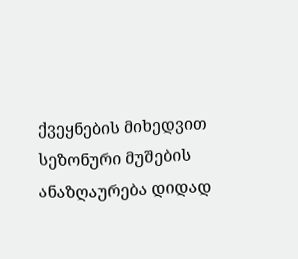ქვეყნების მიხედვით სეზონური მუშების ანაზღაურება დიდად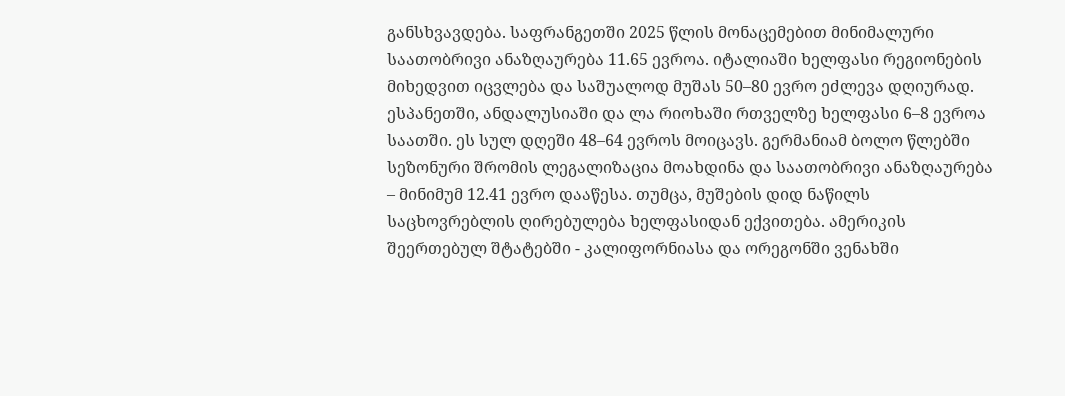განსხვავდება. საფრანგეთში 2025 წლის მონაცემებით მინიმალური საათობრივი ანაზღაურება 11.65 ევროა. იტალიაში ხელფასი რეგიონების მიხედვით იცვლება და საშუალოდ მუშას 50–80 ევრო ეძლევა დღიურად. ესპანეთში, ანდალუსიაში და ლა რიოხაში რთველზე ხელფასი 6–8 ევროა საათში. ეს სულ დღეში 48–64 ევროს მოიცავს. გერმანიამ ბოლო წლებში სეზონური შრომის ლეგალიზაცია მოახდინა და საათობრივი ანაზღაურება – მინიმუმ 12.41 ევრო დააწესა. თუმცა, მუშების დიდ ნაწილს საცხოვრებლის ღირებულება ხელფასიდან ექვითება. ამერიკის შეერთებულ შტატებში - კალიფორნიასა და ორეგონში ვენახში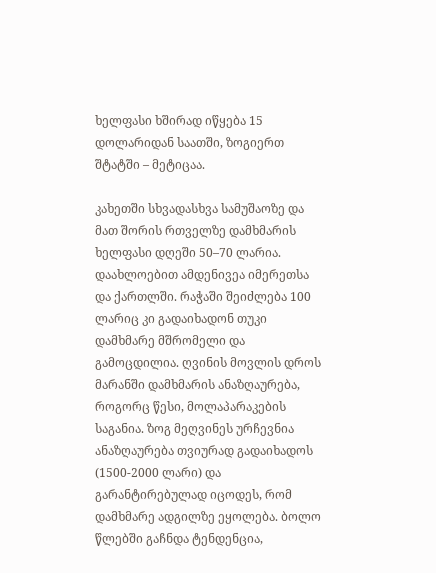ხელფასი ხშირად იწყება 15 დოლარიდან საათში, ზოგიერთ შტატში – მეტიცაა.

კახეთში სხვადასხვა სამუშაოზე და მათ შორის რთველზე დამხმარის  ხელფასი დღეში 50–70 ლარია. დაახლოებით ამდენივეა იმერეთსა და ქართლში. რაჭაში შეიძლება 100 ლარიც კი გადაიხადონ თუკი დამხმარე მშრომელი და გამოცდილია. ღვინის მოვლის დროს მარანში დამხმარის ანაზღაურება, როგორც წესი, მოლაპარაკების საგანია. ზოგ მეღვინეს ურჩევნია ანაზღაურება თვიურად გადაიხადოს (1500-2000 ლარი) და გარანტირებულად იცოდეს, რომ დამხმარე ადგილზე ეყოლება. ბოლო წლებში გაჩნდა ტენდენცია,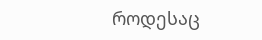როდესაც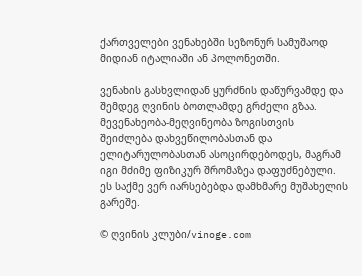ქართველები ვენახებში სეზონურ სამუშაოდ მიდიან იტალიაში ან პოლონეთში.

ვენახის გასხვლიდან ყურძნის დაწურვამდე და შემდეგ ღვინის ბოთლამდე გრძელი გზაა. მევენახეობა-მეღვინეობა ზოგისთვის შეიძლება დახვეწილობასთან და ელიტარულობასთან ასოცირდებოდეს, მაგრამ იგი მძიმე ფიზიკურ შრომაზეა დაფუძნებული. ეს საქმე ვერ იარსებებდა დამხმარე მუშახელის გარეშე.

© ღვინის კლუბი/vinoge.com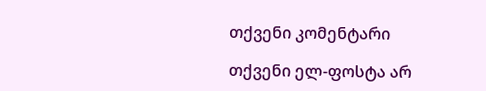თქვენი კომენტარი

თქვენი ელ-ფოსტა არ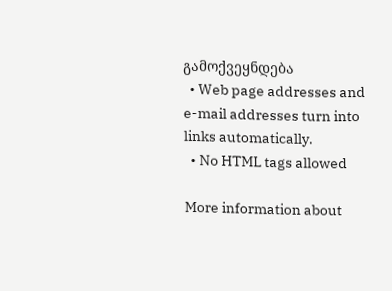გამოქვეყნდება
  • Web page addresses and e-mail addresses turn into links automatically.
  • No HTML tags allowed

More information about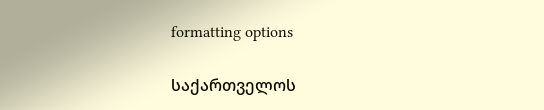formatting options

საქართველოს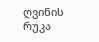ღვინის რუკა